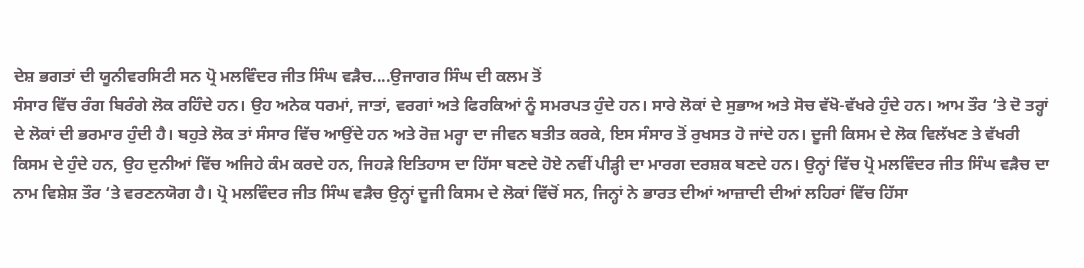ਦੇਸ਼ ਭਗਤਾਂ ਦੀ ਯੂਨੀਵਰਸਿਟੀ ਸਨ ਪ੍ਰੋ ਮਲਵਿੰਦਰ ਜੀਤ ਸਿੰਘ ਵੜੈਚ....ਉਜਾਗਰ ਸਿੰਘ ਦੀ ਕਲਮ ਤੋਂ
ਸੰਸਾਰ ਵਿੱਚ ਰੰਗ ਬਿਰੰਗੇ ਲੋਕ ਰਹਿੰਦੇ ਹਨ। ਉਹ ਅਨੇਕ ਧਰਮਾਂ, ਜਾਤਾਂ, ਵਰਗਾਂ ਅਤੇ ਫਿਰਕਿਆਂ ਨੂੰ ਸਮਰਪਤ ਹੁੰਦੇ ਹਨ। ਸਾਰੇ ਲੋਕਾਂ ਦੇ ਸੁਭਾਅ ਅਤੇ ਸੋਚ ਵੱਖੋ-ਵੱਖਰੇ ਹੁੰਦੇ ਹਨ। ਆਮ ਤੌਰ ‘ਤੇ ਦੋ ਤਰ੍ਹਾਂ ਦੇ ਲੋਕਾਂ ਦੀ ਭਰਮਾਰ ਹੁੰਦੀ ਹੈ। ਬਹੁਤੇ ਲੋਕ ਤਾਂ ਸੰਸਾਰ ਵਿੱਚ ਆਉਂਦੇ ਹਨ ਅਤੇ ਰੋਜ਼ ਮਰ੍ਹਾ ਦਾ ਜੀਵਨ ਬਤੀਤ ਕਰਕੇ, ਇਸ ਸੰਸਾਰ ਤੋਂ ਰੁਖਸਤ ਹੋ ਜਾਂਦੇ ਹਨ। ਦੂਜੀ ਕਿਸਮ ਦੇ ਲੋਕ ਵਿਲੱਖਣ ਤੇ ਵੱਖਰੀ ਕਿਸਮ ਦੇ ਹੁੰਦੇ ਹਨ, ਉਹ ਦੁਨੀਆਂ ਵਿੱਚ ਅਜਿਹੇ ਕੰਮ ਕਰਦੇ ਹਨ, ਜਿਹੜੇ ਇਤਿਹਾਸ ਦਾ ਹਿੱਸਾ ਬਣਦੇ ਹੋਏ ਨਵੀਂ ਪੀੜ੍ਹੀ ਦਾ ਮਾਰਗ ਦਰਸ਼ਕ ਬਣਦੇ ਹਨ। ਉਨ੍ਹਾਂ ਵਿੱਚ ਪ੍ਰੋ ਮਲਵਿੰਦਰ ਜੀਤ ਸਿੰਘ ਵੜੈਚ ਦਾ ਨਾਮ ਵਿਸ਼ੇਸ਼ ਤੌਰ ‘ਤੇ ਵਰਣਨਯੋਗ ਹੈ। ਪ੍ਰੋ ਮਲਵਿੰਦਰ ਜੀਤ ਸਿੰਘ ਵੜੈਚ ਉਨ੍ਹਾਂ ਦੂਜੀ ਕਿਸਮ ਦੇ ਲੋਕਾਂ ਵਿੱਚੋਂ ਸਨ, ਜਿਨ੍ਹਾਂ ਨੇ ਭਾਰਤ ਦੀਆਂ ਆਜ਼ਾਦੀ ਦੀਆਂ ਲਹਿਰਾਂ ਵਿੱਚ ਹਿੱਸਾ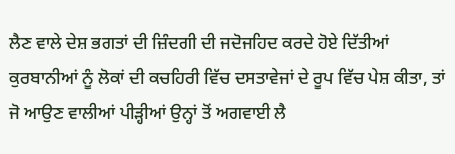ਲੈਣ ਵਾਲੇ ਦੇਸ਼ ਭਗਤਾਂ ਦੀ ਜ਼ਿੰਦਗੀ ਦੀ ਜਦੋਜਹਿਦ ਕਰਦੇ ਹੋਏ ਦਿੱਤੀਆਂ ਕੁਰਬਾਨੀਆਂ ਨੂੰ ਲੋਕਾਂ ਦੀ ਕਚਹਿਰੀ ਵਿੱਚ ਦਸਤਾਵੇਜਾਂ ਦੇ ਰੂਪ ਵਿੱਚ ਪੇਸ਼ ਕੀਤਾ, ਤਾਂ ਜੋ ਆਉਣ ਵਾਲੀਆਂ ਪੀੜ੍ਹੀਆਂ ਉਨ੍ਹਾਂ ਤੋਂ ਅਗਵਾਈ ਲੈ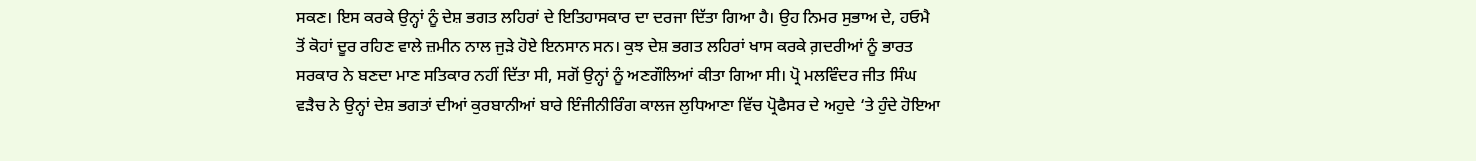ਸਕਣ। ਇਸ ਕਰਕੇ ਉਨ੍ਹਾਂ ਨੂੰ ਦੇਸ਼ ਭਗਤ ਲਹਿਰਾਂ ਦੇ ਇਤਿਹਾਸਕਾਰ ਦਾ ਦਰਜਾ ਦਿੱਤਾ ਗਿਆ ਹੈ। ਉਹ ਨਿਮਰ ਸੁਭਾਅ ਦੇ, ਹਓਮੈ ਤੋਂ ਕੋਹਾਂ ਦੂਰ ਰਹਿਣ ਵਾਲੇ ਜ਼ਮੀਨ ਨਾਲ ਜੁੜੇ ਹੋਏ ਇਨਸਾਨ ਸਨ। ਕੁਝ ਦੇਸ਼ ਭਗਤ ਲਹਿਰਾਂ ਖਾਸ ਕਰਕੇ ਗ਼ਦਰੀਆਂ ਨੂੰ ਭਾਰਤ ਸਰਕਾਰ ਨੇ ਬਣਦਾ ਮਾਣ ਸਤਿਕਾਰ ਨਹੀਂ ਦਿੱਤਾ ਸੀ, ਸਗੋਂ ਉਨ੍ਹਾਂ ਨੂੰ ਅਣਗੌਲਿਆਂ ਕੀਤਾ ਗਿਆ ਸੀ। ਪ੍ਰੋ ਮਲਵਿੰਦਰ ਜੀਤ ਸਿੰਘ ਵੜੈਚ ਨੇ ਉਨ੍ਹਾਂ ਦੇਸ਼ ਭਗਤਾਂ ਦੀਆਂ ਕੁਰਬਾਨੀਆਂ ਬਾਰੇ ਇੰਜੀਨੀਰਿੰਗ ਕਾਲਜ ਲੁਧਿਆਣਾ ਵਿੱਚ ਪ੍ਰੋਫੈਸਰ ਦੇ ਅਹੁਦੇ ‘ਤੇ ਹੁੰਦੇ ਹੋਇਆ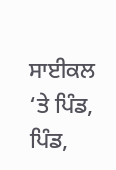ਸਾਈਕਲ ‘ਤੇ ਪਿੰਡ, ਪਿੰਡ,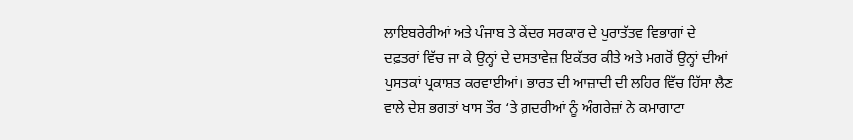ਲਾਇਬਰੇਰੀਆਂ ਅਤੇ ਪੰਜਾਬ ਤੇ ਕੇਂਦਰ ਸਰਕਾਰ ਦੇ ਪੁਰਾਤੱਤਵ ਵਿਭਾਗਾਂ ਦੇ ਦਫ਼ਤਰਾਂ ਵਿੱਚ ਜਾ ਕੇ ਉਨ੍ਹਾਂ ਦੇ ਦਸਤਾਵੇਜ਼ ਇਕੱਤਰ ਕੀਤੇ ਅਤੇ ਮਗਰੋਂ ਉਨ੍ਹਾਂ ਦੀਆਂ ਪੁਸਤਕਾਂ ਪ੍ਰਕਾਸ਼ਤ ਕਰਵਾਈਆਂ। ਭਾਰਤ ਦੀ ਆਜ਼ਾਦੀ ਦੀ ਲਹਿਰ ਵਿੱਚ ਹਿੱਸਾ ਲੈਣ ਵਾਲੇ ਦੇਸ਼ ਭਗਤਾਂ ਖਾਸ ਤੌਰ ‘ਤੇ ਗ਼ਦਰੀਆਂ ਨੂੰ ਅੰਗਰੇਜ਼ਾਂ ਨੇ ਕਮਾਗਾਟਾ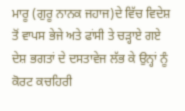ਮਾਰੂ (ਗੁਰੂ ਨਾਨਕ ਜਹਾਜ)ਦੇ ਵਿੱਚ ਵਿਦੇਸ਼ ਤੋਂ ਵਾਪਸ ਭੇਜੇ ਅਤੇ ਫਾਂਸੀ ਤੇ ਚੜ੍ਹਾਏ ਗਏ ਦੇਸ਼ ਭਗਤਾਂ ਦੇ ਦਸਤਾਵੇਜ ਲੱਭ ਕੇ ਉਨ੍ਹਾਂ ਨੂੰ ਕੋਰਟ ਕਚਹਿਰੀ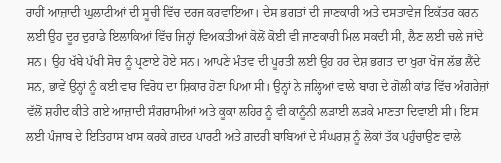ਰਾਹੀਂ ਆਜ਼ਾਦੀ ਘੁਲਾਟੀਆਂ ਦੀ ਸੂਚੀ ਵਿੱਚ ਦਰਜ ਕਰਵਾਇਆ। ਦੇਸ ਭਗਤਾਂ ਦੀ ਜਾਣਕਾਰੀ ਅਤੇ ਦਸਤਾਵੇਜ ਇਕੱਤਰ ਕਰਨ ਲਈ ਉਹ ਦੂਰ ਦੁਰਾਡੇ ਇਲਾਕਿਆਂ ਵਿੱਚ ਜਿਨ੍ਹਾਂ ਵਿਅਕਤੀਆਂ ਕੋਲੋਂ ਕੋਈ ਵੀ ਜਾਣਕਾਰੀ ਮਿਲ ਸਕਦੀ ਸੀ, ਲੈਣ ਲਈ ਚਲੇ ਜਾਂਦੇ ਸਨ। ਉਹ ਖੱਬੇ ਪੱਖੀ ਸੋਚ ਨੂੰ ਪ੍ਰਣਾਏ ਹੋਏ ਸਨ। ਆਪਣੇ ਮੰਤਵ ਦੀ ਪੂਰਤੀ ਲਈ ਉਹ ਹਰ ਦੇਸ਼ ਭਗਤ ਦਾ ਖੁਰਾ ਖੋਜ ਲੱਭ ਲੈਂਦੇ ਸਨ, ਭਾਵੇਂ ਉਨ੍ਹਾਂ ਨੂੰ ਕਈ ਵਾਰ ਵਿਰੋਧ ਦਾ ਸ਼ਿਕਾਰ ਹੋਣਾ ਪਿਆ ਸੀ। ਉਨ੍ਹਾਂ ਨੇ ਜਲ੍ਹਿਆਂ ਵਾਲੇ ਬਾਗ ਦੇ ਗੋਲੀ ਕਾਂਡ ਵਿੱਚ ਅੰਗਰੇਜ਼ਾਂ ਵੱਲੋਂ ਸ਼ਹੀਦ ਕੀਤੇ ਗਏ ਆਜ਼ਾਦੀ ਸੰਗਰਾਮੀਆਂ ਅਤੇ ਕੂਕਾ ਲਹਿਰ ਨੂੰ ਵੀ ਕਾਨੂੰਨੀ ਲੜਾਈ ਲੜਕੇ ਮਾਣਤਾ ਦਿਵਾਈ ਸੀ। ਇਸ ਲਈ ਪੰਜਾਬ ਦੇ ਇਤਿਹਾਸ ਖਾਸ ਕਰਕੇ ਗ਼ਦਰ ਪਾਰਟੀ ਅਤੇ ਗ਼ਦਰੀ ਬਾਬਿਆਂ ਦੇ ਸੰਘਰਸ਼ ਨੂੰ ਲੋਕਾਂ ਤੱਕ ਪਹੁੰਚਾਉਣ ਵਾਲੇ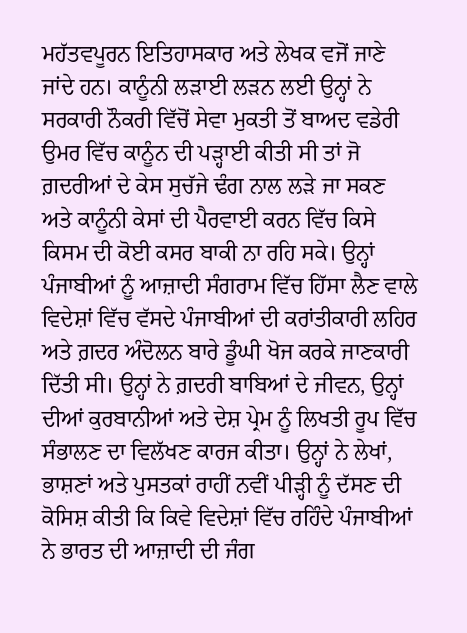ਮਹੱਤਵਪੂਰਨ ਇਤਿਹਾਸਕਾਰ ਅਤੇ ਲੇਖਕ ਵਜੋਂ ਜਾਣੇ ਜਾਂਦੇ ਹਨ। ਕਾਨੂੰਨੀ ਲੜਾਈ ਲੜਨ ਲਈ ਉਨ੍ਹਾਂ ਨੇ ਸਰਕਾਰੀ ਨੌਕਰੀ ਵਿੱਚੋਂ ਸੇਵਾ ਮੁਕਤੀ ਤੋਂ ਬਾਅਦ ਵਡੇਰੀ ਉਮਰ ਵਿੱਚ ਕਾਨੂੰਨ ਦੀ ਪੜ੍ਹਾਈ ਕੀਤੀ ਸੀ ਤਾਂ ਜੋ ਗ਼ਦਰੀਆਂ ਦੇ ਕੇਸ ਸੁਚੱਜੇ ਢੰਗ ਨਾਲ ਲੜੇ ਜਾ ਸਕਣ ਅਤੇ ਕਾਨੂੰਨੀ ਕੇਸਾਂ ਦੀ ਪੈਰਵਾਈ ਕਰਨ ਵਿੱਚ ਕਿਸੇ ਕਿਸਮ ਦੀ ਕੋਈ ਕਸਰ ਬਾਕੀ ਨਾ ਰਹਿ ਸਕੇ। ਉਨ੍ਹਾਂ ਪੰਜਾਬੀਆਂ ਨੂੰ ਆਜ਼ਾਦੀ ਸੰਗਰਾਮ ਵਿੱਚ ਹਿੱਸਾ ਲੈਣ ਵਾਲੇ ਵਿਦੇਸ਼ਾਂ ਵਿੱਚ ਵੱਸਦੇ ਪੰਜਾਬੀਆਂ ਦੀ ਕਰਾਂਤੀਕਾਰੀ ਲਹਿਰ ਅਤੇ ਗ਼ਦਰ ਅੰਦੋਲਨ ਬਾਰੇ ਡੂੰਘੀ ਖੋਜ ਕਰਕੇ ਜਾਣਕਾਰੀ ਦਿੱਤੀ ਸੀ। ਉਨ੍ਹਾਂ ਨੇ ਗ਼ਦਰੀ ਬਾਬਿਆਂ ਦੇ ਜੀਵਨ, ਉਨ੍ਹਾਂ ਦੀਆਂ ਕੁਰਬਾਨੀਆਂ ਅਤੇ ਦੇਸ਼ ਪ੍ਰੇਮ ਨੂੰ ਲਿਖਤੀ ਰੂਪ ਵਿੱਚ ਸੰਭਾਲਣ ਦਾ ਵਿਲੱਖਣ ਕਾਰਜ ਕੀਤਾ। ਉਨ੍ਹਾਂ ਨੇ ਲੇਖਾਂ, ਭਾਸ਼ਣਾਂ ਅਤੇ ਪੁਸਤਕਾਂ ਰਾਹੀਂ ਨਵੀਂ ਪੀੜ੍ਹੀ ਨੂੰ ਦੱਸਣ ਦੀ ਕੋਸਿਸ਼ ਕੀਤੀ ਕਿ ਕਿਵੇ ਵਿਦੇਸ਼ਾਂ ਵਿੱਚ ਰਹਿੰਦੇ ਪੰਜਾਬੀਆਂ ਨੇ ਭਾਰਤ ਦੀ ਆਜ਼ਾਦੀ ਦੀ ਜੰਗ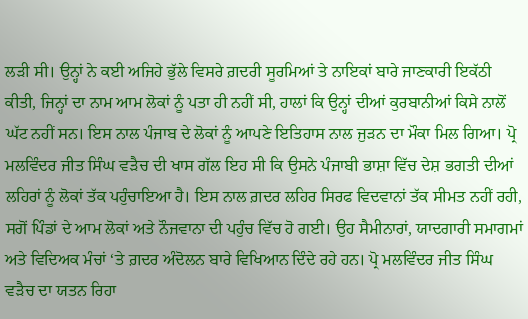ਲੜੀ ਸੀ। ਉਨ੍ਹਾਂ ਨੇ ਕਈ ਅਜਿਹੇ ਭੁੱਲੇ ਵਿਸਰੇ ਗ਼ਦਰੀ ਸੂਰਮਿਆਂ ਤੇ ਨਾਇਕਾਂ ਬਾਰੇ ਜਾਣਕਾਰੀ ਇਕੱਠੀ ਕੀਤੀ, ਜਿਨ੍ਹਾਂ ਦਾ ਨਾਮ ਆਮ ਲੋਕਾਂ ਨੂੰ ਪਤਾ ਹੀ ਨਹੀਂ ਸੀ, ਹਾਲਾਂ ਕਿ ਉਨ੍ਹਾਂ ਦੀਆਂ ਕੁਰਬਾਨੀਆਂ ਕਿਸੇ ਨਾਲੋਂ ਘੱਟ ਨਹੀਂ ਸਨ। ਇਸ ਨਾਲ ਪੰਜਾਬ ਦੇ ਲੋਕਾਂ ਨੂੰ ਆਪਣੇ ਇਤਿਹਾਸ ਨਾਲ ਜੁੜਨ ਦਾ ਮੌਕਾ ਮਿਲ ਗਿਆ। ਪ੍ਰੋ ਮਲਵਿੰਦਰ ਜੀਤ ਸਿੰਘ ਵੜੈਚ ਦੀ ਖਾਸ ਗੱਲ ਇਹ ਸੀ ਕਿ ਉਸਨੇ ਪੰਜਾਬੀ ਭਾਸ਼ਾ ਵਿੱਚ ਦੇਸ਼ ਭਗਤੀ ਦੀਆਂ ਲਹਿਰਾਂ ਨੂੰ ਲੋਕਾਂ ਤੱਕ ਪਹੁੰਚਾਇਆ ਹੈ। ਇਸ ਨਾਲ ਗ਼ਦਰ ਲਹਿਰ ਸਿਰਫ ਵਿਦਵਾਨਾਂ ਤੱਕ ਸੀਮਤ ਨਹੀਂ ਰਹੀ, ਸਗੋਂ ਪਿੰਡਾਂ ਦੇ ਆਮ ਲੋਕਾਂ ਅਤੇ ਨੌਜਵਾਨਾ ਦੀ ਪਹੁੰਚ ਵਿੱਚ ਹੋ ਗਈ। ਉਹ ਸੈਮੀਨਾਰਾਂ, ਯਾਦਗਾਰੀ ਸਮਾਗਮਾਂ ਅਤੇ ਵਿਦਿਅਕ ਮੰਚਾਂ ‘ਤੇ ਗ਼ਦਰ ਅੰਦੋਲਨ ਬਾਰੇ ਵਿਖਿਆਨ ਦਿੰਦੇ ਰਹੇ ਹਨ। ਪ੍ਰੋ ਮਲਵਿੰਦਰ ਜੀਤ ਸਿੰਘ ਵੜੈਚ ਦਾ ਯਤਨ ਰਿਹਾ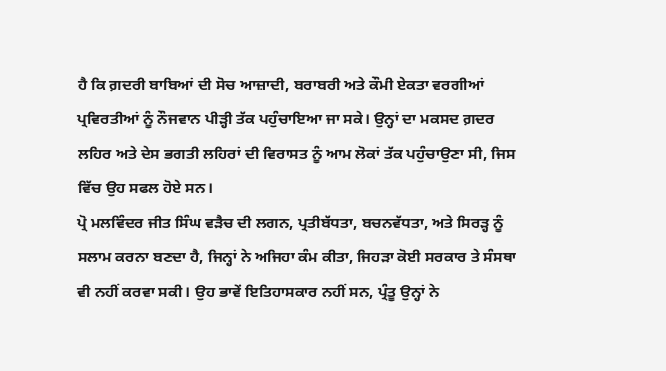ਹੈ ਕਿ ਗ਼ਦਰੀ ਬਾਬਿਆਂ ਦੀ ਸੋਚ ਆਜ਼ਾਦੀ, ਬਰਾਬਰੀ ਅਤੇ ਕੌਮੀ ਏਕਤਾ ਵਰਗੀਆਂ ਪ੍ਰਵਿਰਤੀਆਂ ਨੂੰ ਨੌਜਵਾਨ ਪੀੜ੍ਹੀ ਤੱਕ ਪਹੁੰਚਾਇਆ ਜਾ ਸਕੇ। ਉਨ੍ਹਾਂ ਦਾ ਮਕਸਦ ਗ਼ਦਰ ਲਹਿਰ ਅਤੇ ਦੇਸ ਭਗਤੀ ਲਹਿਰਾਂ ਦੀ ਵਿਰਾਸਤ ਨੂੰ ਆਮ ਲੋਕਾਂ ਤੱਕ ਪਹੁੰਚਾਉਣਾ ਸੀ, ਜਿਸ ਵਿੱਚ ਉਹ ਸਫਲ ਹੋਏ ਸਨ।
ਪ੍ਰੋ ਮਲਵਿੰਦਰ ਜੀਤ ਸਿੰਘ ਵੜੈਚ ਦੀ ਲਗਨ, ਪ੍ਰਤੀਬੱਧਤਾ, ਬਚਨਵੱਧਤਾ, ਅਤੇ ਸਿਰੜ੍ਹ ਨੂੰ ਸਲਾਮ ਕਰਨਾ ਬਣਦਾ ਹੈ, ਜਿਨ੍ਹਾਂ ਨੇ ਅਜਿਹਾ ਕੰਮ ਕੀਤਾ, ਜਿਹੜਾ ਕੋਈ ਸਰਕਾਰ ਤੇ ਸੰਸਥਾ ਵੀ ਨਹੀਂ ਕਰਵਾ ਸਕੀ। ਉਹ ਭਾਵੇਂ ਇਤਿਹਾਸਕਾਰ ਨਹੀਂ ਸਨ, ਪ੍ਰੰਤੂ ਉਨ੍ਹਾਂ ਨੇ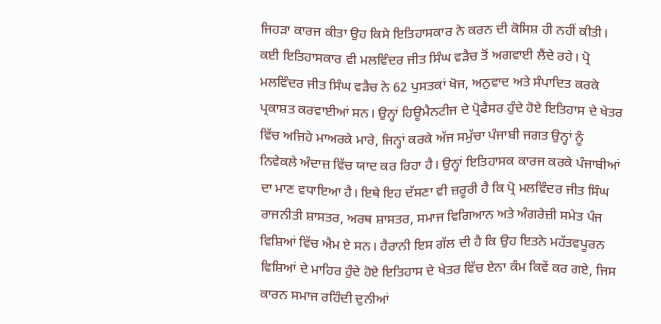ਜਿਹੜਾ ਕਾਰਜ ਕੀਤਾ ਉਹ ਕਿਸੇ ਇਤਿਹਾਸਕਾਰ ਨੇ ਕਰਨ ਦੀ ਕੋਸਿਸ਼ ਹੀ ਨਹੀਂ ਕੀਤੀ। ਕਈ ਇਤਿਹਾਸਕਾਰ ਵੀ ਮਲਵਿੰਦਰ ਜੀਤ ਸਿੰਘ ਵੜੈਚ ਤੋਂ ਅਗਵਾਈ ਲੈਂਦੇ ਰਹੇ। ਪ੍ਰੋ ਮਲਵਿੰਦਰ ਜੀਤ ਸਿੰਘ ਵੜੈਚ ਨੇ 62 ਪੁਸਤਕਾਂ ਖੋਜ, ਅਨੁਵਾਦ ਅਤੇ ਸੰਪਾਦਿਤ ਕਰਕੇ ਪ੍ਰਕਾਸ਼ਤ ਕਰਵਾਈਆਂ ਸਨ। ਉਨ੍ਹਾਂ ਹਿਊਮੈਨਟੀਜ ਦੇ ਪ੍ਰੋਫੈਸਰ ਹੁੰਦੇ ਹੋਏ ਇਤਿਹਾਸ ਦੇ ਖੇਤਰ ਵਿੱਚ ਅਜਿਹੇ ਮਾਅਰਕੇ ਮਾਰੇ, ਜਿਨ੍ਹਾਂ ਕਰਕੇ ਅੱਜ ਸਮੁੱਚਾ ਪੰਜਾਬੀ ਜਗਤ ਉਨ੍ਹਾਂ ਨੂੰ ਨਿਵੇਕਲੇ ਅੰਦਾਜ਼ ਵਿੱਚ ਯਾਦ ਕਰ ਰਿਹਾ ਹੈ। ਉਨ੍ਹਾਂ ਇਤਿਹਾਸਕ ਕਾਰਜ ਕਰਕੇ ਪੰਜਾਬੀਆਂ ਦਾ ਮਾਣ ਵਧਾਇਆ ਹੈ। ਇਥੇ ਇਹ ਦੱਸਣਾ ਵੀ ਜ਼ਰੂਰੀ ਹੈ ਕਿ ਪ੍ਰੋ ਮਲਵਿੰਦਰ ਜੀਤ ਸਿੰਘ ਰਾਜਨੀਤੀ ਸ਼ਾਸਤਰ, ਅਰਥ ਸ਼ਾਸਤਰ, ਸਮਾਜ ਵਿਗਿਆਨ ਅਤੇ ਅੰਗਰੇਜ਼ੀ ਸਮੇਤ ਪੰਜ ਵਿਸ਼ਿਆਂ ਵਿੱਚ ਐਮ ਏ ਸਨ। ਹੈਰਾਨੀ ਇਸ ਗੱਲ ਦੀ ਹੈ ਕਿ ਉਹ ਇਤਨੇ ਮਹੱਤਵਪੂਰਨ ਵਿਸ਼ਿਆਂ ਦੇ ਮਾਹਿਰ ਹੁੰਦੇ ਹੋਏ ਇਤਿਹਾਸ ਦੇ ਖੇਤਰ ਵਿੱਚ ਏਨਾ ਕੰਮ ਕਿਵੇਂ ਕਰ ਗਏ, ਜਿਸ ਕਾਰਨ ਸਮਾਜ ਰਹਿੰਦੀ ਦੁਨੀਆਂ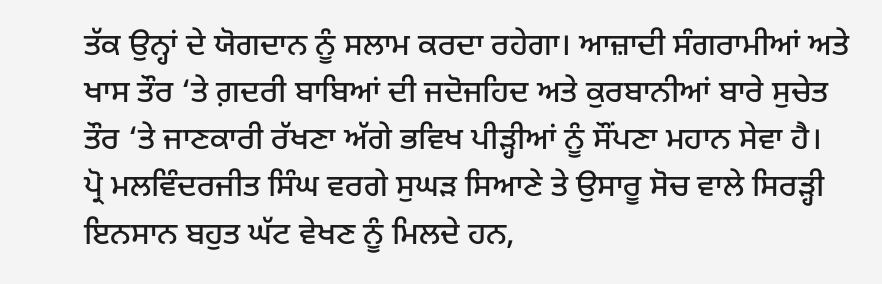ਤੱਕ ਉਨ੍ਹਾਂ ਦੇ ਯੋਗਦਾਨ ਨੂੰ ਸਲਾਮ ਕਰਦਾ ਰਹੇਗਾ। ਆਜ਼ਾਦੀ ਸੰਗਰਾਮੀਆਂ ਅਤੇ ਖਾਸ ਤੌਰ ‘ਤੇ ਗ਼ਦਰੀ ਬਾਬਿਆਂ ਦੀ ਜਦੋਜਹਿਦ ਅਤੇ ਕੁਰਬਾਨੀਆਂ ਬਾਰੇ ਸੁਚੇਤ ਤੌਰ ‘ਤੇ ਜਾਣਕਾਰੀ ਰੱਖਣਾ ਅੱਗੇ ਭਵਿਖ ਪੀੜ੍ਹੀਆਂ ਨੂੰ ਸੌਂਪਣਾ ਮਹਾਨ ਸੇਵਾ ਹੈ।
ਪ੍ਰੋ ਮਲਵਿੰਦਰਜੀਤ ਸਿੰਘ ਵਰਗੇ ਸੁਘੜ ਸਿਆਣੇ ਤੇ ਉਸਾਰੂ ਸੋਚ ਵਾਲੇ ਸਿਰੜ੍ਹੀ ਇਨਸਾਨ ਬਹੁਤ ਘੱਟ ਵੇਖਣ ਨੂੰ ਮਿਲਦੇ ਹਨ,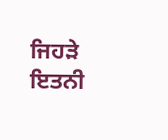ਜਿਹੜੇ ਇਤਨੀ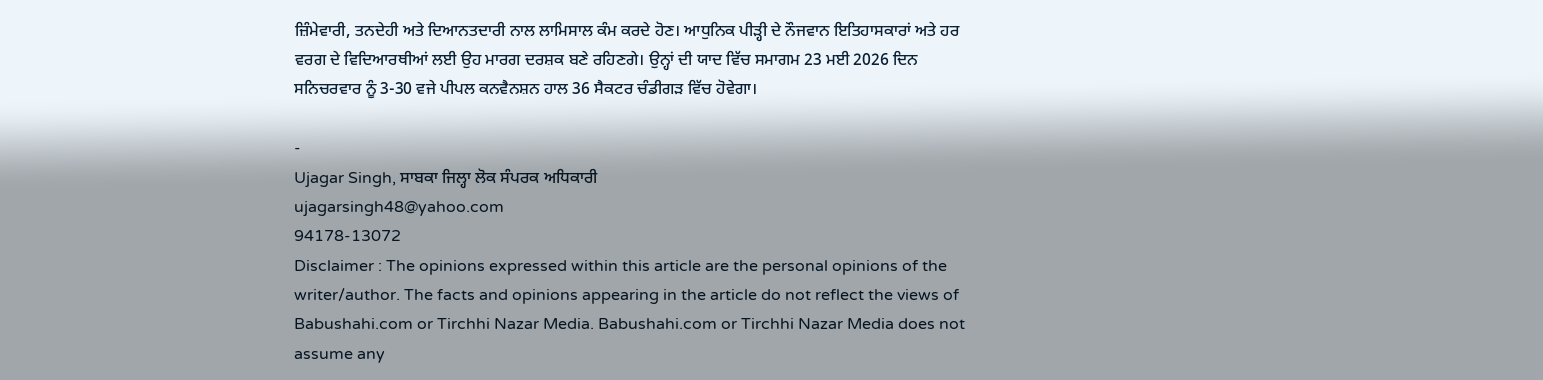ਜ਼ਿੰਮੇਵਾਰੀ, ਤਨਦੇਹੀ ਅਤੇ ਦਿਆਨਤਦਾਰੀ ਨਾਲ ਲਾਮਿਸਾਲ ਕੰਮ ਕਰਦੇ ਹੋਣ। ਆਧੁਨਿਕ ਪੀੜ੍ਹੀ ਦੇ ਨੌਜਵਾਨ ਇਤਿਹਾਸਕਾਰਾਂ ਅਤੇ ਹਰ ਵਰਗ ਦੇ ਵਿਦਿਆਰਥੀਆਂ ਲਈ ਉਹ ਮਾਰਗ ਦਰਸ਼ਕ ਬਣੇ ਰਹਿਣਗੇ। ਉਨ੍ਹਾਂ ਦੀ ਯਾਦ ਵਿੱਚ ਸਮਾਗਮ 23 ਮਈ 2026 ਦਿਨ ਸਨਿਚਰਵਾਰ ਨੂੰ 3-30 ਵਜੇ ਪੀਪਲ ਕਨਵੈਨਸ਼ਨ ਹਾਲ 36 ਸੈਕਟਰ ਚੰਡੀਗੜ ਵਿੱਚ ਹੋਵੇਗਾ।

-
Ujagar Singh, ਸਾਬਕਾ ਜਿਲ੍ਹਾ ਲੋਕ ਸੰਪਰਕ ਅਧਿਕਾਰੀ
ujagarsingh48@yahoo.com
94178-13072
Disclaimer : The opinions expressed within this article are the personal opinions of the writer/author. The facts and opinions appearing in the article do not reflect the views of Babushahi.com or Tirchhi Nazar Media. Babushahi.com or Tirchhi Nazar Media does not assume any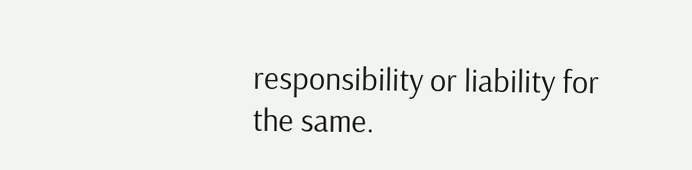responsibility or liability for the same.